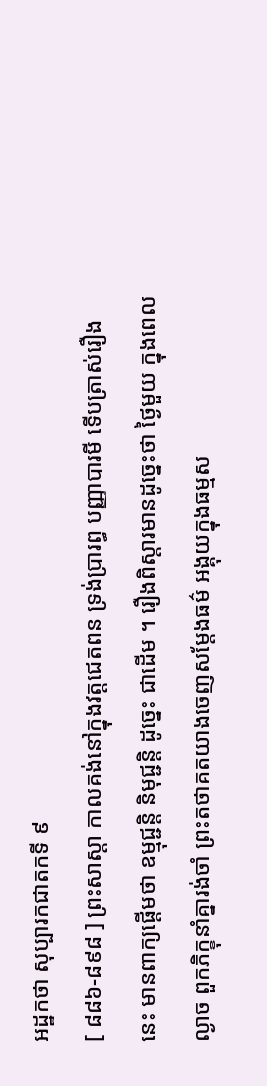អដ្ឋកថា សុប្បារកជាតកទី ៩
[ ៨៨៦-៨៩៨ ] ព្រះសាស្តា កាលគង់នៅក្នុងវត្តជេតពន ទ្រង់ប្រារព្ធ បញ្ញាបារមី ទើបត្រាស់រឿងនេះ មានពាក្យផ្តើមថា ឧម្មុជ្ជន្តិ និមុជ្ជន្តិ ដូច្នេះ ជាដើម ។ រឿងពិស្តារមានដូច្នេះថា ថ្ងៃមួយ ក្នុងពេលល្ងាច ពួកភិក្ខុនាំគ្នារង់ចាំ ព្រះតថាគតយាងចេញសម្តែងធម៌ អង្គុយក្នុងធម្មស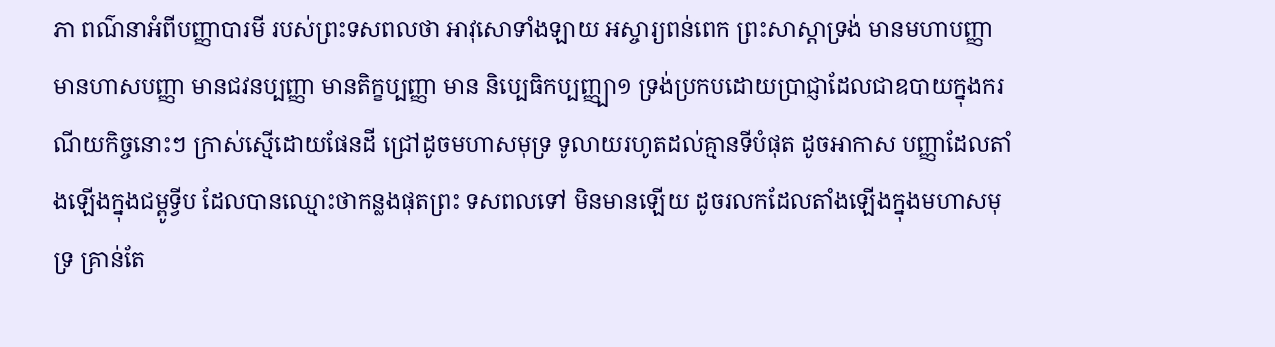ភា ពណ៌នាអំពីបញ្ញាបារមី របស់ព្រះទសពលថា អាវុសោទាំងឡាយ អស្ចារ្យពន់ពេក ព្រះសាស្តាទ្រង់ មានមហាបញ្ញា មានហាសបញ្ញា មានជវនប្បញ្ញា មានតិក្ខប្បញ្ញា មាន និប្បេធិកប្បញ្ញ្បា១ ទ្រង់ប្រកបដោយប្រាជ្ញាដែលជាឧបាយក្នុងករណីយកិច្ចនោះៗ ក្រាស់ស្មើដោយផែនដី ជ្រៅដូចមហាសមុទ្រ ទូលាយរហូតដល់គ្មានទីបំផុត ដូចអាកាស បញ្ញាដែលតាំងឡើងក្នុងជម្ពូទ្វីប ដែលបានឈ្មោះថាកន្លងផុតព្រះ ទសពលទៅ មិនមានឡើយ ដូចរលកដែលតាំងឡើងក្នុងមហាសមុទ្រ គ្រាន់តែ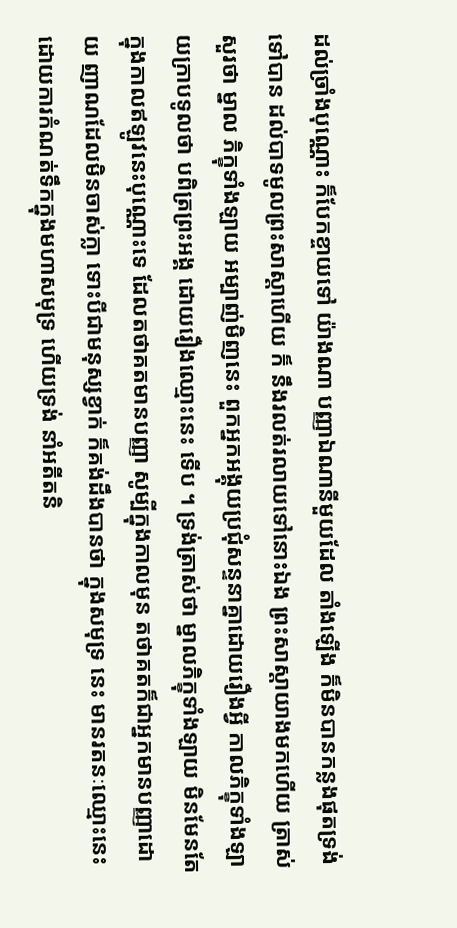ដល់ច្រាំងបុណ្ណោះ ក៏បែកខ្ចាយទៅ យ៉ាងណា បញ្ញាឯណានីមួយដែល តាំងឡើង ក៏មិនបានកន្លងផុតទ្រង់ទៅបាន ដល់បាទមូលព្រះសាស្តាហើយ ក៏ នឹងរលត់រលាយទៅនោះឯង ព្រះសាស្តាយាងមកហើយ ត្រាស់សួរថា ម្នាល ភិក្ខុទាំងឡាយ អម្បាញ់មិញនេះ ពួកអ្នកអង្គុយប្រជុំសន្ទនាគ្នាដោយរឿងអ្វី កាលភិក្ខុទាំងឡាយក្រាបទូលថា បពិត្រព្រះអង្គ ដោយរឿងឈ្មោះនេះ ទើប ។ ទ្រង់ត្រាស់ថា ម្នាលភិក្ខុទាំងឡាយ មិនមែនតែក្នុងកាលឥឡូវនេះបុណ្ណោះទេ ដែលតថាគតមានបញ្ញា សូម្បីក្នុងកាលមុន តថាគតក៏ជាអ្នកមានបញ្ញាដោយ ញាណដែលមិនចាស់ក្លា ទោះបីជាមនុស្សខ្វាក់ ក៏គង់ដឹងបានថា ក្នុងសមុទ្រ នេះ មានរតនៈឈ្មោះនេះ ដោយការកំណត់ទឹកក្នុងមហាសមុទ្រ ហើយទ្រង់ នាំអតីតនិ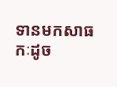ទានមកសាធកៈដូច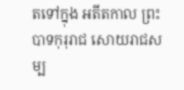តទៅក្នុង អតីតកាល ព្រះបាទកុរុរាជ សោយរាជសម្ប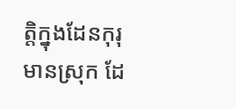ត្តិក្នុងដែនកុរុ មានស្រុក ដែ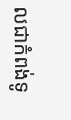លជាកំពង់ទូ